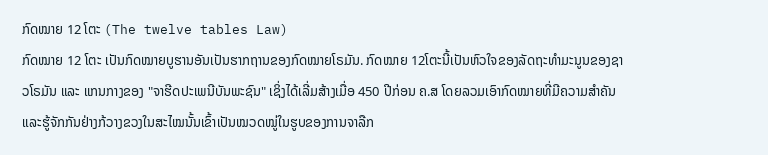ກົດໝາຍ 12 ໂຕະ (The twelve tables Law)
ກົດໝາຍ 12 ໂຕະ ເປັນກົດໝາຍບູຮານອັນເປັນຮາກຖານຂອງກົດໝາຍໂຣມັນ. ກົດໝາຍ 12ໂຕະນີ້ເປັນຫົວໃຈຂອງລັດຖະທຳມະນູນຂອງຊາວໂຣມັນ ແລະ ແກນກາງຂອງ "ຈາຮີດປະເພນີບັນພະຊົນ" ເຊິ່ງໄດ້ເລີ່ມສ້າງເມື່ອ 450 ປີກ່ອນ ຄ.ສ ໂດຍລວມເອົາກົດໝາຍທີ່ມີຄວາມສໍາຄັນ ແລະຮູ້ຈັກກັນຢ່າງກ້ວາງຂວງໃນສະໄໝນັ້ນເຂົ້າເປັນໝວດໝູ່ໃນຮູບຂອງການຈາລືກ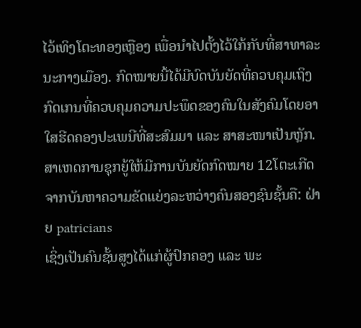ໄວ້ເທິງໂຕະທອງເຫຼືອງ ເພື່ອນໍາໄປຕັ້ງໄວ້ໃກ້ກັບທີ່ສາທາລະນະກາງເມືອງ. ກົດໝາຍນີ້ໄດ້ມີບົດບັນຍັດທີ່ຄວບຄຸມເຖິງກົດເກນທີ່ຄວບຄຸມຄວາມປະພຶດຂອງຄົນໃນສັງຄົມໂດຍອາໃສຮີດຄອງປະເພນີທີ່ສະສົມມາ ແລະ ສາສະໜາເປັນຫຼັກ.
ສາເຫດການຊຸກຍູ້ໃຫ້ມີການບັນຍັດກົດໝາຍ 12ໂຕະເກີດຈາກບັນຫາຄວາມຂັດແຍ່ງລະຫວ່າງຄົນສອງຊົນຊັ້ນຄື: ຝ່າຍ patricians
ເຊິ່ງເປັນຄົນຊັ້ນສູງໄດ້ແກ່ຜູ້ປົກຄອງ ແລະ ພະ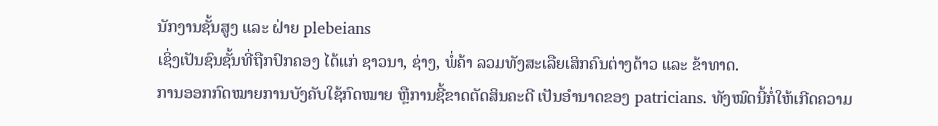ນັກງານຊັ້ນສູງ ແລະ ຝ່າຍ plebeians
ເຊິ່ງເປັນຊົນຊັ້ນທີ່ຖືກປົກຄອງ ໄດ້ແກ່ ຊາວນາ, ຊ່າງ, ພໍ່ຄ້າ ລວມທັງສະເລືຍເສິກຄົນຕ່າງດ້າວ ແລະ ຂ້າທາດ.
ການອອກກົດໝາຍການບັງຄັບໃຊ້ກົດໝາຍ ຫຼືການຊີ້ຂາດຕັດສິນຄະດີ ເປັນອໍານາດຂອງ patricians. ທັງໝົດນີ້ກໍ່ໃຫ້ເກີດຄວາມ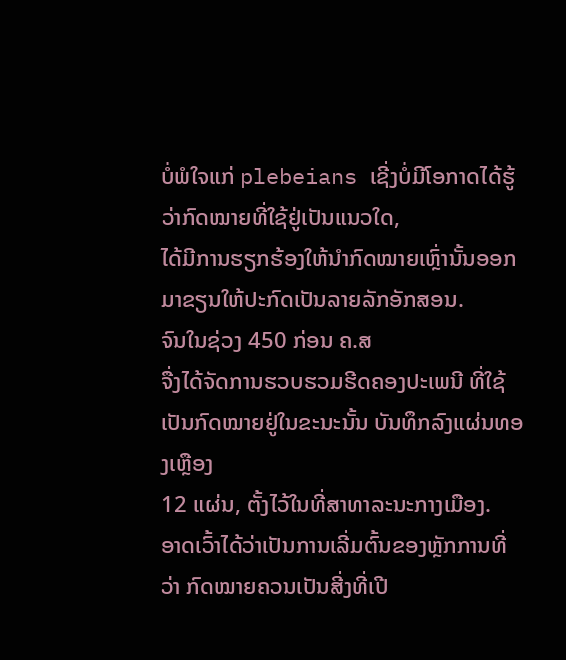ບໍ່ພໍໃຈແກ່ plebeians ເຊີ່ງບໍ່ມີໂອກາດໄດ້ຮູ້ວ່າກົດໝາຍທີ່ໃຊ້ຢູ່ເປັນແນວໃດ,
ໄດ້ມີການຮຽກຮ້ອງໃຫ້ນໍາກົດໝາຍເຫຼົ່ານັ້ນອອກມາຂຽນໃຫ້ປະກົດເປັນລາຍລັກອັກສອນ.
ຈົນໃນຊ່ວງ 450 ກ່ອນ ຄ.ສ
ຈື່ງໄດ້ຈັດການຮວບຮວມຮີດຄອງປະເພນີ ທີ່ໃຊ້ເປັນກົດໝາຍຢູ່ໃນຂະນະນັ້ນ ບັນທຶກລົງແຜ່ນທອງເຫຼືອງ
12 ແຜ່ນ, ຕັ້ງໄວ້ໃນທີ່ສາທາລະນະກາງເມືອງ.
ອາດເວົ້າໄດ້ວ່າເປັນການເລີ່ມຕົ້ນຂອງຫຼັກການທີ່ວ່າ ກົດໝາຍຄວນເປັນສີ່ງທີ່ເປີ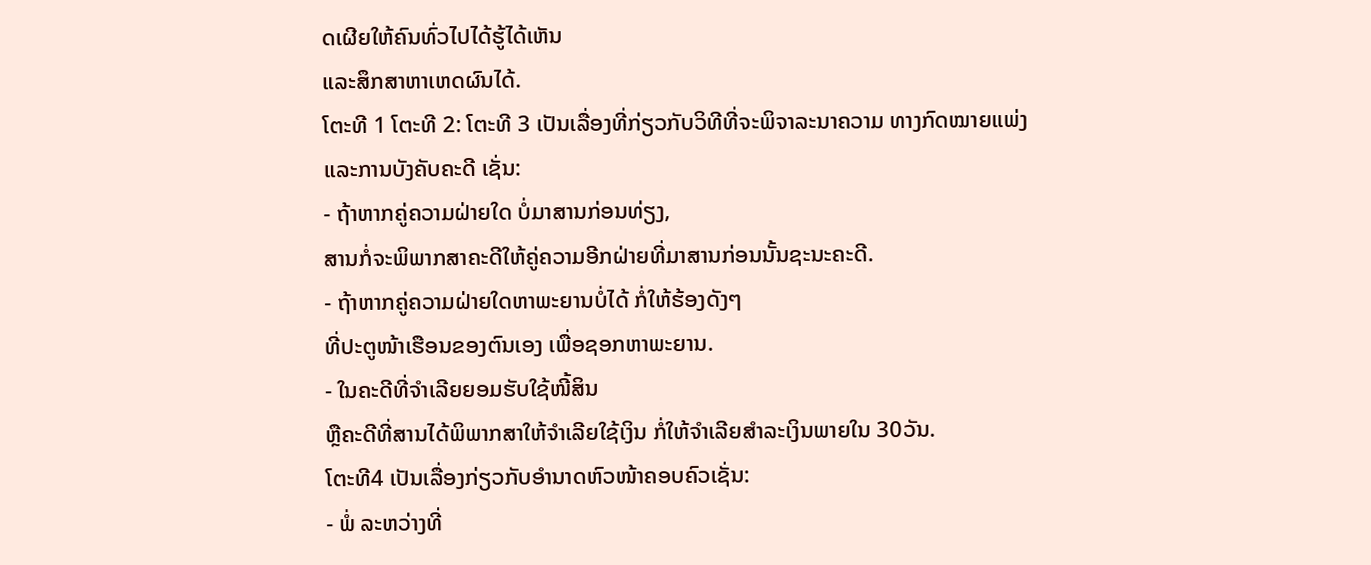ດເຜີຍໃຫ້ຄົນທົ່ວໄປໄດ້ຮູ້ໄດ້ເຫັນ
ແລະສຶກສາຫາເຫດຜົນໄດ້.
ໂຕະທີ 1 ໂຕະທີ 2: ໂຕະທີ 3 ເປັນເລື່ອງທີ່ກ່ຽວກັບວິທີທີ່ຈະພິຈາລະນາຄວາມ ທາງກົດໝາຍແພ່ງ
ແລະການບັງຄັບຄະດີ ເຊັ່ນ:
- ຖ້າຫາກຄູ່ຄວາມຝ່າຍໃດ ບໍ່ມາສານກ່ອນທ່ຽງ,
ສານກໍ່ຈະພິພາກສາຄະດີໃຫ້ຄູ່ຄວາມອີກຝ່າຍທີ່ມາສານກ່ອນນັ້ນຊະນະຄະດີ.
- ຖ້າຫາກຄູ່ຄວາມຝ່າຍໃດຫາພະຍານບໍ່ໄດ້ ກໍ່ໃຫ້ຮ້ອງດັງໆ
ທີ່ປະຕູໜ້າເຮືອນຂອງຕົນເອງ ເພື່ອຊອກຫາພະຍານ.
- ໃນຄະດີທີ່ຈໍາເລີຍຍອມຮັບໃຊ້ໜີ້ສິນ
ຫຼືຄະດີທີ່ສານໄດ້ພິພາກສາໃຫ້ຈໍາເລີຍໃຊ້ເງິນ ກໍ່ໃຫ້ຈໍາເລີຍສໍາລະເງິນພາຍໃນ 30ວັນ.
ໂຕະທີ4 ເປັນເລື່ອງກ່ຽວກັບອໍານາດຫົວໜ້າຄອບຄົວເຊັ່ນ:
- ພໍ່ ລະຫວ່າງທີ່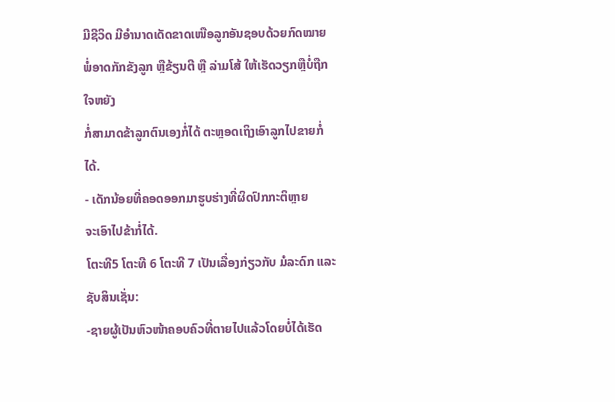ມີຊີວິດ ມີອໍານາດເດັດຂາດເໜືອລູກອັນຊອບດ້ວຍກົດໝາຍ
ພໍ່ອາດກັກຂັງລູກ ຫຼືຂ້ຽນຕີ ຫຼື ລ່າມໂສ້ ໃຫ້ເຮັດວຽກຫຼືບໍ່ຖືກໃຈຫຍັງ
ກໍ່ສາມາດຂ້າລູກຕົນເອງກໍ່ໄດ້ ຕະຫຼອດເຖິງເອົາລູກໄປຂາຍກໍ່ໄດ້.
- ເດັກນ້ອຍທີ່ຄອດອອກມາຮູບຮ່າງທີ່ຜິດປົກກະຕິຫຼາຍ
ຈະເອົາໄປຂ້າກໍ່ໄດ້.
ໂຕະທີ5 ໂຕະທີ 6 ໂຕະທີ 7 ເປັນເລື່ອງກ່ຽວກັບ ມໍລະດົກ ແລະ ຊັບສິນເຊັ່ນ:
-ຊາຍຜູ້ເປັນຫົວໜ້າຄອບຄົວທີ່ຕາຍໄປແລ້ວໂດຍບໍ່ໄດ້ເຮັດ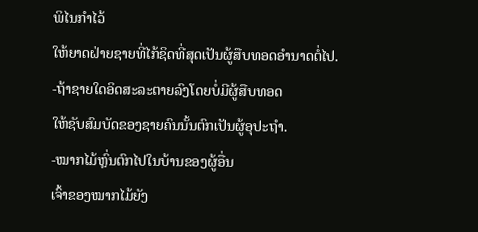ພິໄນກຳໄວ້
ໃຫ້ຍາດຝ່າຍຊາຍທີ່ໄກ້ຊິດທີ່ສຸດເປັນຜູ້ສືບທອດອຳນາດຕໍ່ໄປ.
-ຖ້າຊາຍໃດອິດສະລະຕາຍລົງໂດຍບໍ່ມີຜູ້ສືບທອດ
ໃຫ້ຊັບສົມບັດຂອງຊາຍຄົນນັ້ນຕົກເປັນຜູ້ອຸປະຖໍາ.
-ໝາກໄມ້ຫຼົ່ນຕົກໄປໃນບ້ານຂອງຜູ້ອື່ນ
ເຈົ້າຂອງໝາກໄມ້ຍັງ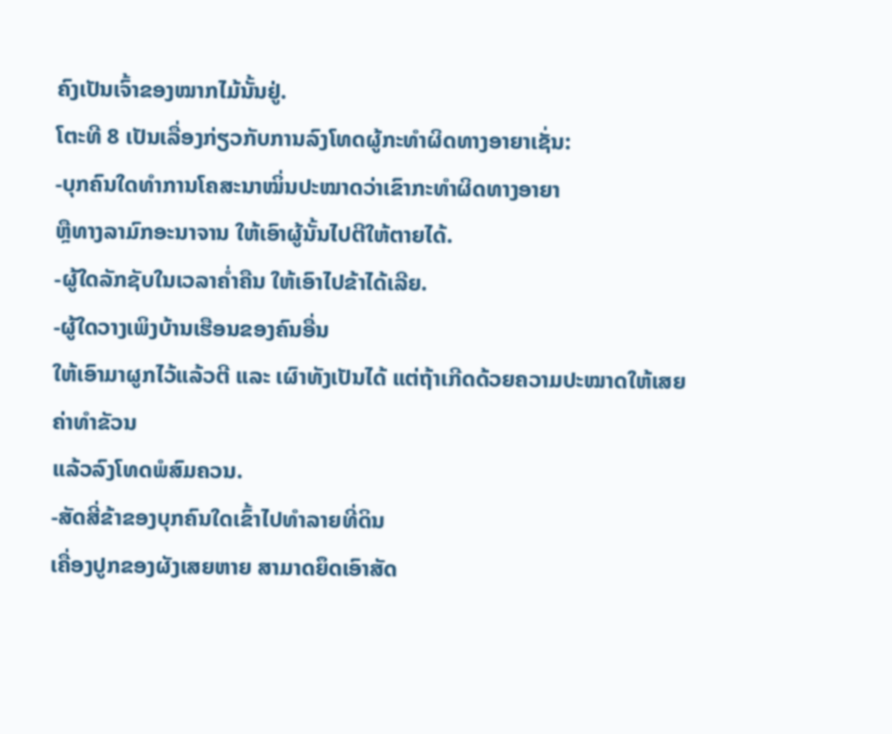ຄົງເປັນເຈົ້າຂອງໝາກໄມ້ນັ້ນຢູ່.
ໂຕະທີ 8 ເປັນເລື່ອງກ່ຽວກັບການລົງໂທດຜູ້ກະທຳຜິດທາງອາຍາເຊັ່ນ:
-ບຸກຄົນໃດທຳການໂຄສະນາໝິ່ນປະໝາດວ່າເຂົາກະທຳຜິດທາງອາຍາ
ຫຼືທາງລາມົກອະນາຈານ ໃຫ້ເອົາຜູ້ນັ້ນໄປຕີໃຫ້ຕາຍໄດ້.
-ຜູ້ໃດລັກຊັບໃນເວລາຄ່ຳຄືນ ໃຫ້ເອົາໄປຂ້າໄດ້ເລີຍ.
-ຜູ້ໃດວາງເພິງບ້ານເຮືອນຂອງຄົນອື່ນ
ໃຫ້ເອົາມາຜູກໄວ້ແລ້ວຕີ ແລະ ເຜົາທັງເປັນໄດ້ ແຕ່ຖ້າເກີດດ້ວຍຄວາມປະໝາດໃຫ້ເສຍຄ່າທຳຂັວນ
ແລ້ວລົງໂທດພໍສົມຄວນ.
-ສັດສີ່ຂ້າຂອງບຸກຄົນໃດເຂົ້າໄປທຳລາຍທີ່ດິນ
ເຄື່ອງປູກຂອງຜັງເສຍຫາຍ ສາມາດຍຶດເອົາສັດ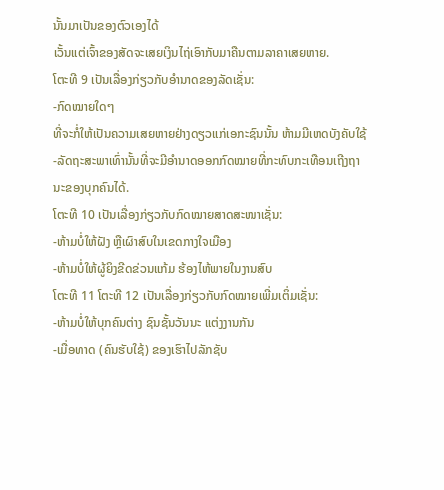ນັ້ນມາເປັນຂອງຕົວເອງໄດ້
ເວັ້ນແຕ່ເຈົ້າຂອງສັດຈະເສຍເງິນໄຖ່ເອົາກັບມາຄືນຕາມລາຄາເສຍຫາຍ.
ໂຕະທີ 9 ເປັນເລື່ອງກ່ຽວກັບອຳນາດຂອງລັດເຊັ່ນ:
-ກົດໝາຍໃດໆ
ທີ່ຈະກໍ່ໃຫ້ເປັນຄວາມເສຍຫາຍຢ່າງດຽວແກ່ເອກະຊົນນັ້ນ ຫ້າມມີເຫດບັງຄັບໃຊ້
-ລັດຖະສະພາເທົ່ານັ້ນທີ່ຈະມີອຳນາດອອກກົດໝາຍທີ່ກະທົບກະເທືອນເຖີງຖານະຂອງບຸກຄົນໄດ້.
ໂຕະທີ 10 ເປັນເລື່ອງກ່ຽວກັບກົດໝາຍສາດສະໜາເຊັ່ນ:
-ຫ້າມບໍ່ໃຫ້ຝັງ ຫຼືເຜົາສົບໃນເຂດກາງໃຈເມືອງ
-ຫ້າມບໍ່ໃຫ້ຜູ້ຍິງຂີດຂ່ວນແກ້ມ ຮ້ອງໄຫ້ພາຍໃນງານສົບ
ໂຕະທີ 11 ໂຕະທີ 12 ເປັນເລື່ອງກ່ຽວກັບກົດໝາຍເພີ່ມເຕິ່ມເຊັ່ນ:
-ຫ້າມບໍ່ໃຫ້ບຸກຄົນຕ່າງ ຊົນຊັ້ນວັນນະ ແຕ່ງງານກັນ
-ເມື່ອທາດ (ຄົນຮັບໃຊ້) ຂອງເຮົາໄປລັກຊັບ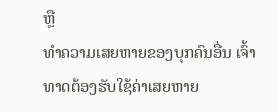ຫຼື
ທຳຄວາມເສຍຫາຍຂອງບຸກຄົນອື່ນ ເຈົ້າທາດຕ້ອງຮັບໃຊ້ຄ່າເສຍຫາຍ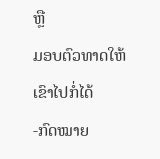ຫຼື
ມອບຕົວທາດໃຫ້ເຂົາໄປກໍ່ໄດ້
-ກົດໝາຍ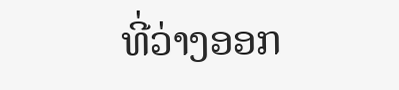ທີ່ວ່າງອອກ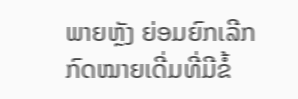ພາຍຫຼັງ ຍ່ອມຍົກເລີກກົດໝາຍເດີ່ມທີ່ມີຂໍ້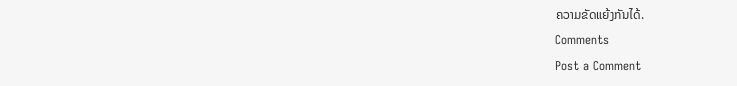ຄວາມຂັດແຍ້ງກັນໄດ້.
Comments
Post a Comment